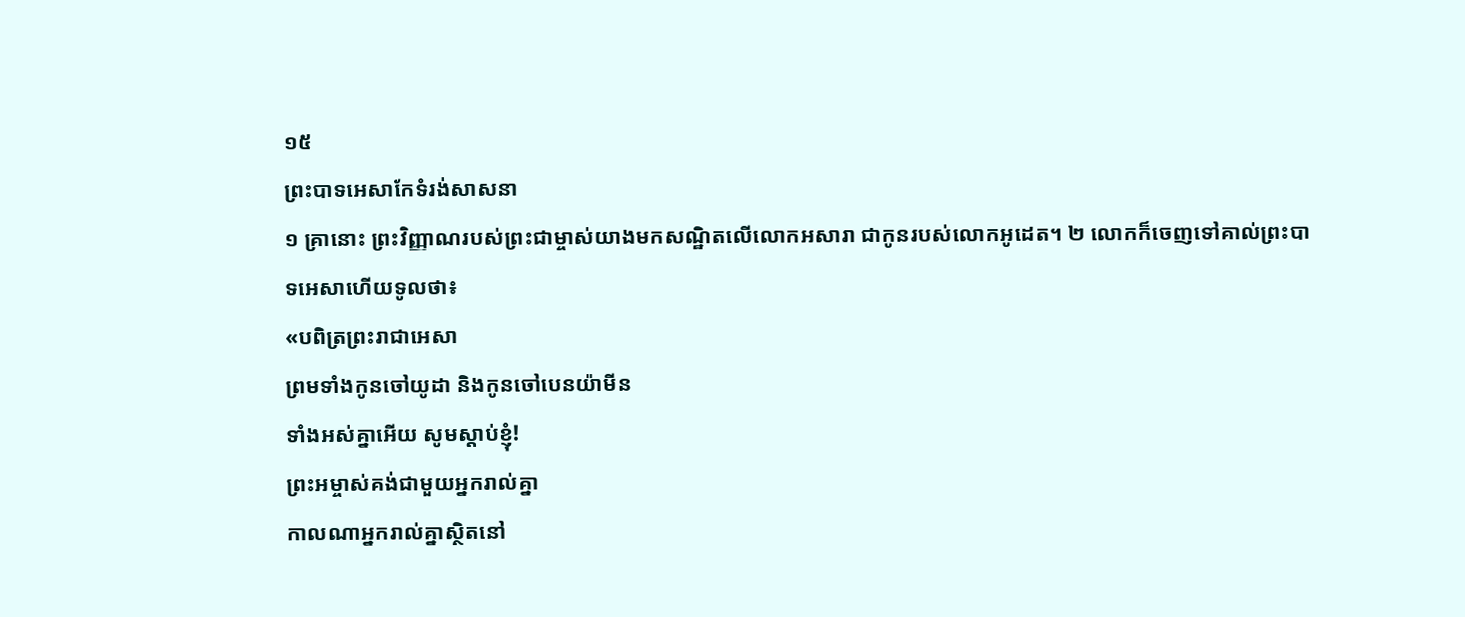១៥
ព្រះបាទអេសាកែទំរង់សាសនា
១ គ្រានោះ ព្រះវិញ្ញាណរបស់ព្រះជាម្ចាស់យាងមកសណ្ឋិតលើលោកអសារា ជាកូនរបស់លោកអូដេត។ ២ លោកក៏ចេញទៅគាល់ព្រះបាទអេសាហើយទូលថា៖
«បពិត្រព្រះរាជាអេសា
ព្រមទាំងកូនចៅយូដា និងកូនចៅបេនយ៉ាមីន
ទាំងអស់គ្នាអើយ សូមស្ដាប់ខ្ញុំ!
ព្រះអម្ចាស់គង់ជាមួយអ្នករាល់គ្នា
កាលណាអ្នករាល់គ្នាស្ថិតនៅ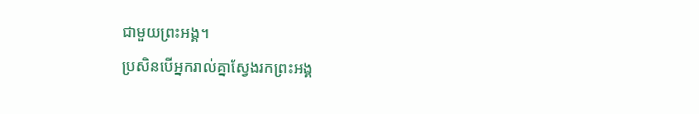ជាមួយព្រះអង្គ។
ប្រសិនបើអ្នករាល់គ្នាស្វែងរកព្រះអង្គ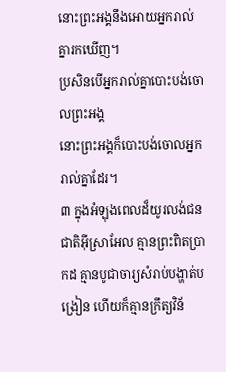នោះព្រះអង្គនឹងអោយអ្នករាល់គ្នារកឃើញ។
ប្រសិនបើអ្នករាល់គ្នាបោះបង់ចោលព្រះអង្គ
នោះព្រះអង្គក៏បោះបង់ចោលអ្នករាល់គ្នាដែរ។
៣ ក្នុងអំឡុងពេលដ៏យូរលង់ជនជាតិអ៊ីស្រាអែល គ្មានព្រះពិតប្រាកដ គ្មានបូជាចារ្យសំរាប់បង្ហាត់បង្រៀន ហើយក៏គ្មានក្រឹត្យវិន័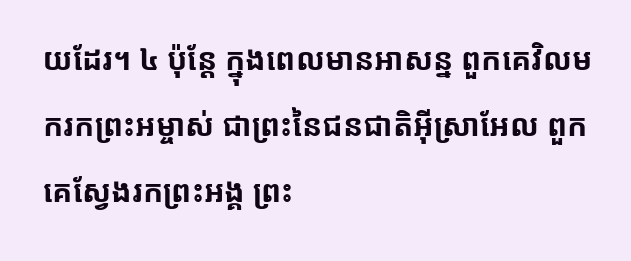យដែរ។ ៤ ប៉ុន្តែ ក្នុងពេលមានអាសន្ន ពួកគេវិលមករកព្រះអម្ចាស់ ជាព្រះនៃជនជាតិអ៊ីស្រាអែល ពួកគេស្វែងរកព្រះអង្គ ព្រះ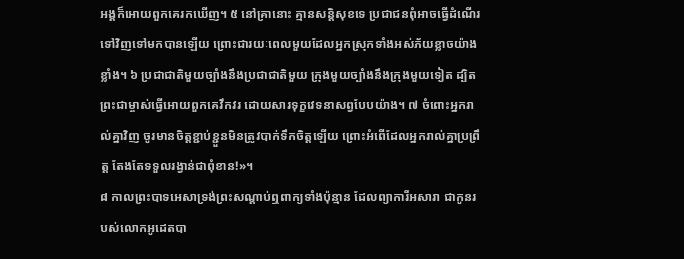អង្គក៏អោយពួកគេរកឃើញ។ ៥ នៅគ្រានោះ គ្មានសន្តិសុខទេ ប្រជាជនពុំអាចធ្វើដំណើរទៅវិញទៅមកបានឡើយ ព្រោះជារយៈពេលមួយដែលអ្នកស្រុកទាំងអស់ភ័យខ្លាចយ៉ាងខ្លាំង។ ៦ ប្រជាជាតិមួយច្បាំងនឹងប្រជាជាតិមួយ ក្រុងមួយច្បាំងនឹងក្រុងមួយទៀត ដ្បិតព្រះជាម្ចាស់ធ្វើអោយពួកគេវឹកវរ ដោយសារទុក្ខវេទនាសព្វបែបយ៉ាង។ ៧ ចំពោះអ្នករាល់គ្នាវិញ ចូរមានចិត្តខ្ជាប់ខ្ជួនមិនត្រូវបាក់ទឹកចិត្តឡើយ ព្រោះអំពើដែលអ្នករាល់គ្នាប្រព្រឹត្ត តែងតែទទួលរង្វាន់ជាពុំខាន!»។
៨ កាលព្រះបាទអេសាទ្រង់ព្រះសណ្ដាប់ឮពាក្យទាំងប៉ុន្មាន ដែលព្យាការីអសារា ជាកូនរបស់លោកអូដេតបា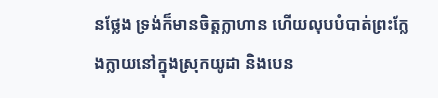នថ្លែង ទ្រង់ក៏មានចិត្តក្លាហាន ហើយលុបបំបាត់ព្រះក្លែងក្លាយនៅក្នុងស្រុកយូដា និងបេន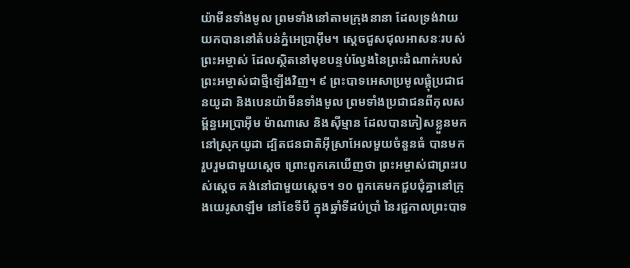យ៉ាមីនទាំងមូល ព្រមទាំងនៅតាមក្រុងនានា ដែលទ្រង់វាយយកបាននៅតំបន់ភ្នំអេប្រាអ៊ីម។ ស្ដេចជួសជុលអាសនៈរបស់ព្រះអម្ចាស់ ដែលស្ថិតនៅមុខបន្ទប់ល្វែងនៃព្រះដំណាក់របស់ព្រះអម្ចាស់ជាថ្មីឡើងវិញ។ ៩ ព្រះបាទអេសាប្រមូលផ្ដុំប្រជាជនយូដា និងបេនយ៉ាមីនទាំងមូល ព្រមទាំងប្រជាជនពីកុលសម្ព័ន្ធអេប្រាអ៊ីម ម៉ាណាសេ និងស៊ីម្មាន ដែលបានភៀសខ្លួនមកនៅស្រុកយូដា ដ្បិតជនជាតិអ៊ីស្រាអែលមួយចំនួនធំ បានមករួបរួមជាមួយស្ដេច ព្រោះពួកគេឃើញថា ព្រះអម្ចាស់ជាព្រះរបស់ស្ដេច គង់នៅជាមួយស្ដេច។ ១០ ពួកគេមកជួបជុំគ្នានៅក្រុងយេរូសាឡឹម នៅខែទីបី ក្នុងឆ្នាំទីដប់ប្រាំ នៃរជ្ជកាលព្រះបាទ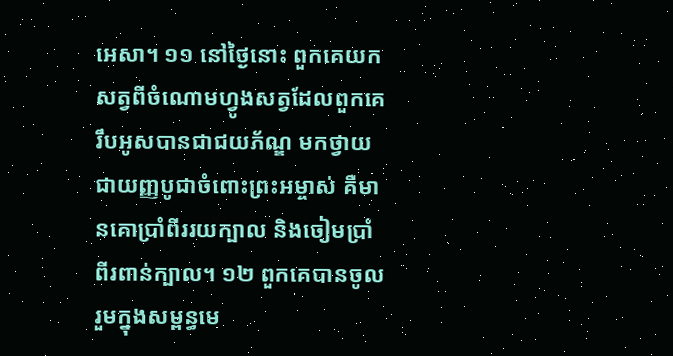អេសា។ ១១ នៅថ្ងៃនោះ ពួកគេយកសត្វពីចំណោមហ្វូងសត្វដែលពួកគេរឹបអូសបានជាជយភ័ណ្ឌ មកថ្វាយជាយញ្ញបូជាចំពោះព្រះអម្ចាស់ គឺមានគោប្រាំពីររយក្បាល និងចៀមប្រាំពីរពាន់ក្បាល។ ១២ ពួកគេបានចូលរួមក្នុងសម្ពន្ធមេ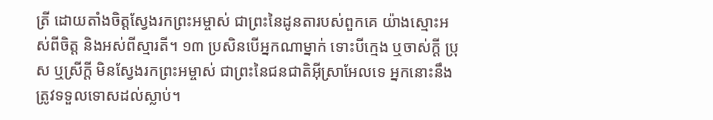ត្រី ដោយតាំងចិត្តស្វែងរកព្រះអម្ចាស់ ជាព្រះនៃដូនតារបស់ពួកគេ យ៉ាងស្មោះអស់ពីចិត្ត និងអស់ពីស្មារតី។ ១៣ ប្រសិនបើអ្នកណាម្នាក់ ទោះបីក្មេង ឬចាស់ក្ដី ប្រុស ឬស្រីក្ដី មិនស្វែងរកព្រះអម្ចាស់ ជាព្រះនៃជនជាតិអ៊ីស្រាអែលទេ អ្នកនោះនឹងត្រូវទទួលទោសដល់ស្លាប់។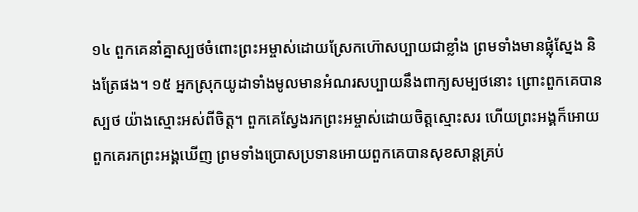១៤ ពួកគេនាំគ្នាស្បថចំពោះព្រះអម្ចាស់ដោយស្រែកហ៊ោសប្បាយជាខ្លាំង ព្រមទាំងមានផ្លុំស្នែង និងត្រែផង។ ១៥ អ្នកស្រុកយូដាទាំងមូលមានអំណរសប្បាយនឹងពាក្យសម្បថនោះ ព្រោះពួកគេបានស្បថ យ៉ាងស្មោះអស់ពីចិត្ត។ ពួកគេស្វែងរកព្រះអម្ចាស់ដោយចិត្តស្មោះសរ ហើយព្រះអង្គក៏អោយពួកគេរកព្រះអង្គឃើញ ព្រមទាំងប្រោសប្រទានអោយពួកគេបានសុខសាន្តគ្រប់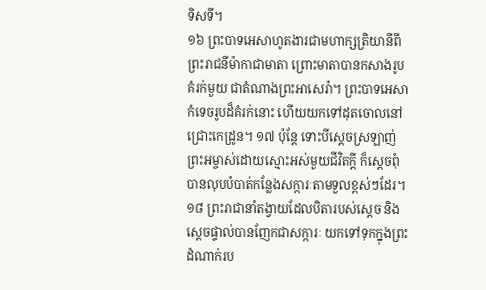ទិសទី។
១៦ ព្រះបាទអេសាហូតងារជាមហាក្សត្រិយានីពីព្រះរាជនីម៉ាកាជាមាតា ព្រោះមាតាបានកសាងរូបគំរក់មួយ ជាតំណាងព្រះអាសេរ៉ា។ ព្រះបាទអេសាកំទេចរូបដ៏គំរក់នោះ ហើយយកទៅដុតចោលនៅជ្រោះកេដ្រូន។ ១៧ ប៉ុន្តែ ទោះបីស្ដេចស្រឡាញ់ព្រះអម្ចាស់ដោយស្មោះអស់មួយជីវិតក្ដី ក៏ស្ដេចពុំបានលុបបំបាត់កន្លែងសក្ការៈតាមទួលខ្ពស់ៗដែរ។ ១៨ ព្រះរាជានាំតង្វាយដែលបិតារបស់ស្ដេច និងស្ដេចផ្ទាល់បានញែកជាសក្ការៈ យកទៅទុកក្នុងព្រះដំណាក់រប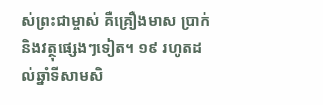ស់ព្រះជាម្ចាស់ គឺគ្រឿងមាស ប្រាក់ និងវត្ថុផ្សេងៗទៀត។ ១៩ រហូតដល់ឆ្នាំទីសាមសិ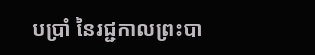បប្រាំ នៃរជ្ជកាលព្រះបា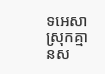ទអេសា ស្រុកគ្មានស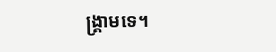ង្គ្រាមទេ។